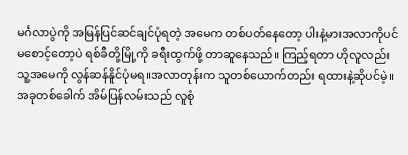မင်္ဂလာပွဲကို အမြန်ပြင်ဆင်ချင်ပုံရတဲ့ အမေက တစ်ပတ်နေတော့ ပါးနဲ့မားအလာကိုပင်မစောင့်တော့ပဲ ရစ်ခီတို့မြို့ကို ခရီးထွက်ဖို့ တာဆူနေသည်။ ကြည့်ရတာ ဟိုလူလည်း သူ့အမေကို လွန်ဆန်နိူင်ပုံမရ။အလာတုန်းက သူတစ်ယောက်တည်း ရထားနဲ့ဆိုပင်မဲ့။အခုတစ်ခေါက် အိမ်ပြန်လမ်းသည် လူစုံ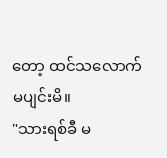တော့ ထင်သလောက် မပျင်းမိ။
"သားရစ်ခီ မ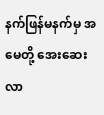နက်ဖြန်မနက်မှ အမေတို့ အေးဆေးလာ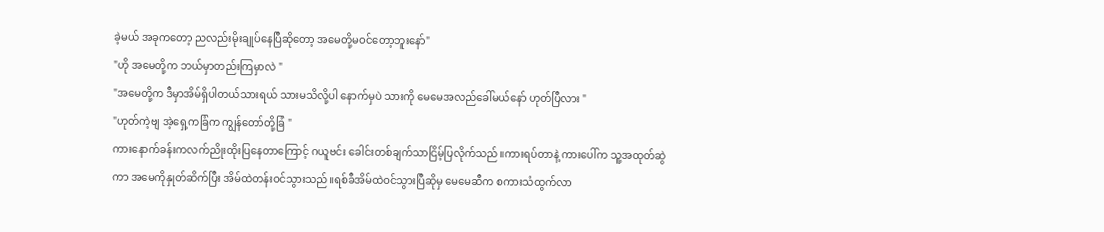ခဲ့မယ် အခုကတော့ ညလည်းမိုးချုပ်နေပြီဆိုတော့ အမေတို့မဝင်တော့ဘူးနော်"
"ဟို အမေတို့က ဘယ်မှာတည်းကြမှာလဲ "
"အမေတို့က ဒီမှာအိမ်ရှိပါတယ်သားရယ် သားမသိလို့ပါ နောက်မှပဲ သားကို မေမေအလည်ခေါ်မယ်နော် ဟုတ်ပြီလား "
"ဟုတ်ကဲ့ဗျ အဲ့ရှေ့ကခြံက ကျွန်တော်တို့ခြံ "
ကားနောက်ခန်းကလက်ညိုးထိုးပြနေတာကြောင့် ဂယူဗင်း ခေါင်းတစ်ချက်သာငြိမ့်ပြလိုက်သည်။ကားရပ်တာနဲ့ ကားပေါ်က သူ့အထုတ်ဆွဲကာ အမေကိုနှုတ်ဆိက်ပြီး အိမ်ထဲတန်းဝင်သွားသည်။ရစ်ခီအိမ်ထဲဝင်သွားပြီဆိုမှ မေမေဆီက စကားသံထွက်လာ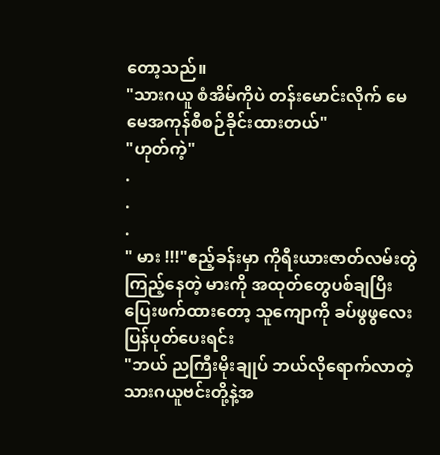တော့သည်။
"သားဂယူ စံအိမ်ကိုပဲ တန်းမောင်းလိုက် မေမေအကုန်စီစဉ်ခိုင်းထားတယ်"
"ဟုတ်ကဲ့"
.
.
.
" မား !!!"ဧည့်ခန်းမှာ ကိုရီးယားဇာတ်လမ်းတွဲကြည့်နေတဲ့ မားကို အထုတ်တွေပစ်ချပြီး ပြေးဖက်ထားတော့ သူကျောကို ခပ်ဖွဖွလေးပြန်ပုတ်ပေးရင်း
"ဘယ် ညကြီးမိုးချုပ် ဘယ်လိုရောက်လာတဲ့ သားဂယူဗင်းတို့နဲ့အ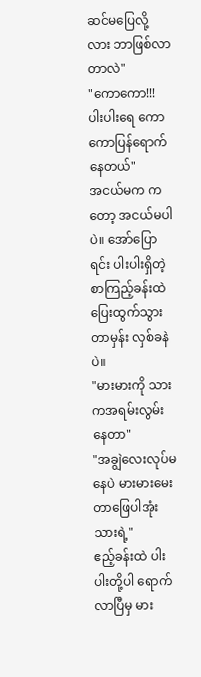ဆင်မပြေလို့လား ဘာဖြစ်လာတာလဲ"
"ကောကော!!! ပါးပါးရေ ကောကောပြန်ရောက်နေတယ်"
အငယ်မက ကတော့ အငယ်မပါပဲ။ အော်ပြောရင်း ပါးပါးရှိတဲ့စာကြည့်ခန်းထဲ ပြေးထွက်သွားတာမှန်း လှစ်ခနဲပဲ။
"မားမားကို သားကအရမ်းလွမ်းနေတာ"
"အချွဲလေးလုပ်မနေပဲ မားမားမေးတာဖြေပါအုံး သားရဲ့"
ဧည့်ခန်းထဲ ပါးပါးတို့ပါ ရောက်လာပြီမှ မား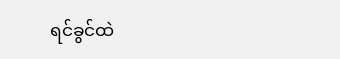ရင်ခွင်ထဲ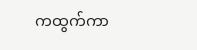ကထွက်ကာ